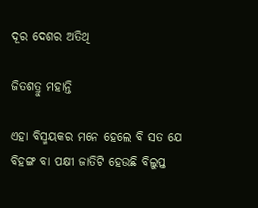ଦୂର ଦେଶର ଅତିଥି

ଜିତଶତ୍ରୁ ମହାନ୍ତି

ଏହା ବିସ୍ମୟକର ମନେ ହେଲେ ବି ସତ ଯେ ବିହଙ୍ଗ ବା ପକ୍ଷୀ ଜାତିଟି ହେଉଛି ବିଲୁପ୍ତ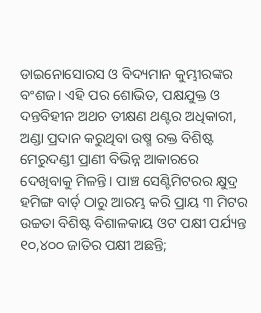ଡାଇନୋସୋରସ ଓ ବିଦ୍ୟମାନ କୁମ୍ଭୀରଙ୍କର ବଂଶଜ। ଏହି ପର ଶୋଭିତ, ପକ୍ଷଯୁକ୍ତ ଓ ଦନ୍ତବିହୀନ ଅଥଚ ତୀକ୍ଷଣ ଥଣ୍ଟର ଅଧିକାରୀ, ଅଣ୍ଡା ପ୍ରଦାନ କରୁଥିବା ଉଷ୍ମ ରକ୍ତ ବିଶିଷ୍ଟ ମେରୁଦଣ୍ଡୀ ପ୍ରାଣୀ ବିଭିନ୍ନ ଆକାରରେ ଦେଖିବାକୁ ମିଳନ୍ତି। ପାଞ୍ଚ ସେଣ୍ଟିମିଟରର କ୍ଷୁଦ୍ର ହମିଙ୍ଗ ବାର୍ଡ‌୍ ଠାରୁ ଆରମ୍ଭ କରି ପ୍ରାୟ ୩ ମିଟର ଉଚ୍ଚତା ବିଶିଷ୍ଟ ବିଶାଳକାୟ ଓଟ ପକ୍ଷୀ ପର୍ଯ୍ୟନ୍ତ ୧୦,୪୦୦ ଜାତିର ପକ୍ଷୀ ଅଛନ୍ତି;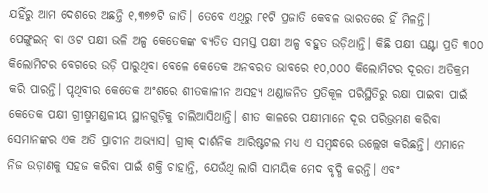ଯହିଁରୁ ଆମ ଦେଶରେ ଅଛନ୍ତି ୧,୩୭୭ଟି ଜାତି। ତେବେ ଏଥିରୁ ୮୧ଟି ପ୍ରଜାତି କେବଳ ଭାରତରେ ହିଁ ମିଳନ୍ତି।
ପେଙ୍ଗୁଇନ୍ ବା ଓଟ ପକ୍ଷୀ ଭଳି ଅଳ୍ପ କେତେକଙ୍କ ବ୍ୟତିତ ସମସ୍ତ ପକ୍ଷୀ ଅଳ୍ପ ବହୁତ ଉଡ଼ିଥାନ୍ତି। କିଛି ପକ୍ଷୀ ଘଣ୍ଟା ପ୍ରତି ୩୦୦ କିଲୋମିଟର ବେଗରେ ଉଡ଼ି ପାରୁଥିବା ବେଳେ କେତେକ ଅନବରତ ଭାବରେ ୧୦,୦୦୦ କିଲୋମିଟର ଦୂରତା ଅତିକ୍ରମ କରି ପାରନ୍ତି। ପୃଥିବୀର କେତେକ ଅଂଶରେ ଶୀତକାଳୀନ ଅସହ୍ୟ ଥଣ୍ଡାଜନିତ ପ୍ରତିକୂଳ ପରିସ୍ଥିତିରୁ ରକ୍ଷା ପାଇବା ପାଇଁ କେତେକ ପକ୍ଷୀ ଗ୍ରୀଷ୍ମମଣ୍ଡଳୀୟ ସ୍ଥାନଗୁଡ଼ିକୁ ଚାଲିଆସିଥାନ୍ତି। ଶୀତ କାଳରେ ପକ୍ଷୀମାନେ ଦୂର ପରିଭ୍ରମଣ କରିବା ସେମାନଙ୍କର ଏକ ଅତି ପ୍ରାଚୀନ ଅଭ୍ୟାସ। ଗ୍ରୀକ୍ ଦାର୍ଶନିକ ଆରିଷ୍ଟଟଲ ମଧ୍ୟ ଏ ସମ୍ବନ୍ଧରେ ଉଲ୍ଲେଖ କରିଛନ୍ତି। ଏମାନେ ନିଜ ଉଡ଼ାଣକୁ ସହଜ କରିବା ପାଇଁ ଶକ୍ତି ଚାହାନ୍ତି, ଯେଉଁଥି ଲାଗି ସାମୟିକ ମେଦ ବୃଦ୍ଧି କରନ୍ତି। ଏବଂ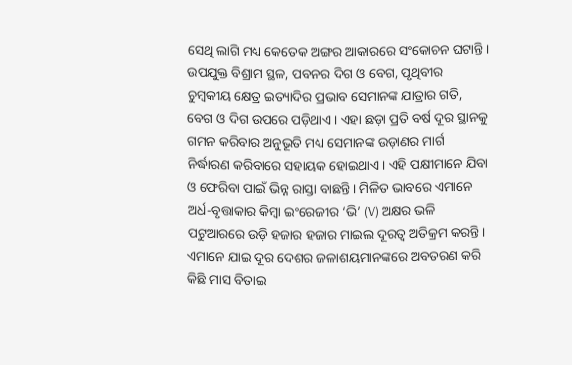ସେଥି ଲାଗି ମଧ୍ୟ କେତେକ ଅଙ୍ଗର ଆକାରରେ ସଂକୋଚନ ଘଟାନ୍ତି। ଉପଯୁକ୍ତ ବିଶ୍ରାମ ସ୍ଥଳ, ପବନର ଦିଗ ଓ ବେଗ, ପୃଥିବୀର ଚୁମ୍ବକୀୟ କ୍ଷେତ୍ର ଇତ୍ୟାଦିର ପ୍ରଭାବ ସେମାନଙ୍କ ଯାତ୍ରାର ଗତି, ବେଗ ଓ ଦିଗ ଉପରେ ପଡ଼ିଥାଏ। ଏହା ଛଡ଼ା ପ୍ରତି ବର୍ଷ ଦୂର ସ୍ଥାନକୁ ଗମନ କରିବାର ଅନୁଭୂତି ମଧ୍ୟ ସେମାନଙ୍କ ଉଡ଼ାଣର ମାର୍ଗ ନିର୍ଦ୍ଧାରଣ କରିବାରେ ସହାୟକ ହୋଇଥାଏ। ଏହି ପକ୍ଷୀମାନେ ଯିବା ଓ ଫେରିବା ପାଇଁ ଭିନ୍ନ ରାସ୍ତା ବାଛନ୍ତି। ମିଳିତ ଭାବରେ ଏମାନେ ଅର୍ଧ-ବୃତ୍ତାକାର କିମ୍ବା ଇଂରେଜୀର ‘ଭି’ (V) ଅକ୍ଷର ଭଳି ପଟୁଆରରେ ଉଡ଼ି ହଜାର ହଜାର ମାଇଲ ଦୂରତ୍ବ ଅତିକ୍ରମ କରନ୍ତି। ଏମାନେ ‌ଯାଇ ଦୂର ଦେଶର ଜଳାଶୟମା‌ନଙ୍କରେ ଅବତରଣ କରି କିଛି ମାସ ବିତାଇ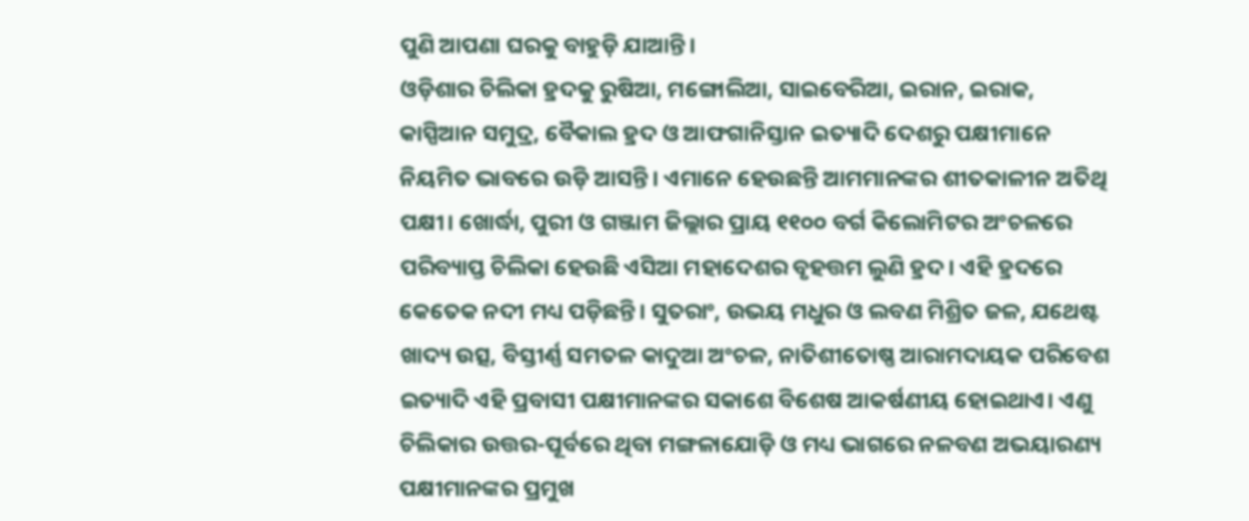ପୁଣି ଆପଣା ଘରକୁ ବାହୁଡ଼ି ଯାଆନ୍ତି।
ଓଡ଼ିଶାର ଚିଲିକା ହ୍ରଦକୁ ରୁଷିଆ, ମଙ୍ଗୋଲିଆ, ସାଇବେରିଆ, ଇରାନ, ଇରାକ, କାସ୍ପିଆନ ସମୁଦ୍ର, ବୈକାଲ ହ୍ରଦ ଓ ଆଫଗାନିସ୍ତାନ ଇତ୍ୟାଦି ଦେଶରୁ ପକ୍ଷୀମାନେ ନିୟମିତ ଭାବରେ ଉଡ଼ି ଆସନ୍ତି। ଏମାନେ ହେଉଛନ୍ତି ଆମମାନଙ୍କର ଶୀତକାଳୀନ ଅତିଥି ପକ୍ଷୀ। ଖୋର୍ଦ୍ଧା, ପୁରୀ ଓ ଗଞ୍ଜାମ ଜିଲ୍ଲାର ପ୍ରାୟ ୧୧୦୦ ବର୍ଗ କିଲୋମିଟର ଅଂଚଳରେ ପରିବ୍ୟାପ୍ତ ଚିଲିକା ହେଉଛି ଏସିଆ ମହାଦେଶର ବୃହତ୍ତମ ଲୁଣି ହ୍ରଦ। ଏହି ହ୍ରଦରେ କେତେକ ନଦୀ ମଧ୍ୟ ପଡ଼ିଛନ୍ତି। ସୁତରାଂ, ଉଭୟ ମଧୁର ଓ ଲବଣ ମିଶ୍ରିତ ଜଳ, ଯଥେଷ୍ଟ ଖାଦ୍ୟ ଉତ୍ସ, ବିସ୍ତୀର୍ଣ୍ଣ ସମତଳ କାଦୁଆ ଅଂଚଳ, ନାତିଶୀତୋଷ୍ଣ ଆରାମଦାୟକ ପରିବେଶ ଇତ୍ୟାଦି ଏହି ପ୍ରବାସୀ ପକ୍ଷୀମାନଙ୍କର ସକାଶେ ବିଶେଷ ଆକର୍ଷଣୀୟ ହୋଇଥାଏ। ଏଣୁ ଚିଲିକାର ଉତ୍ତର-ପୂର୍ବରେ ଥିବା ମଙ୍ଗଳାଯୋଡ଼ି ଓ ମଧ୍ୟ ଭାଗରେ ନଳବଣ ଅଭୟାରଣ୍ୟ ପକ୍ଷୀମାନଙ୍କର ପ୍ରମୁଖ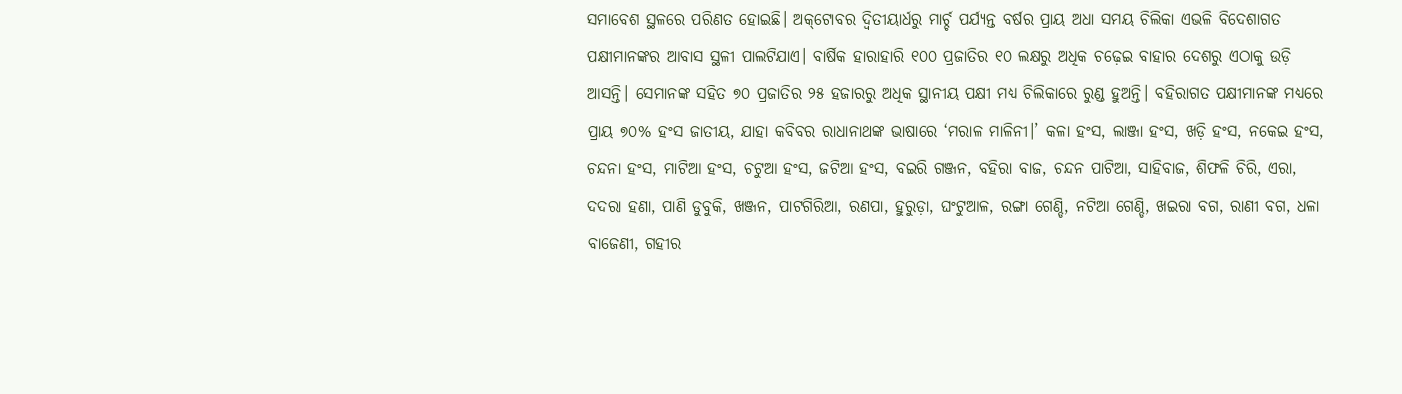ସମାବେଶ ସ୍ଥଳରେ ପରିଣତ ହୋଇଛି। ଅକ୍‌ଟୋବର ଦ୍ବିତୀୟାର୍ଧରୁ ମାର୍ଚ୍ଚ ପର୍ଯ୍ୟନ୍ତ ବର୍ଷର ପ୍ରାୟ ଅଧା ସମୟ ଚିଲିକା ଏଭଳି ବିଦେଶାଗତ ପକ୍ଷୀମାନଙ୍କର ଆବାସ ସ୍ଥଳୀ ପାଲଟିଯାଏ। ବାର୍ଷିକ ହାରାହାରି ୧୦୦ ପ୍ରଜାତିର ୧୦ ଲକ୍ଷରୁ ଅଧିକ ଚଢ଼େଇ ବାହାର ଦେଶରୁ ଏଠାକୁ ଉଡ଼ି ଆସନ୍ତି। ସେମାନଙ୍କ ସହିତ ୭୦ ପ୍ରଜାତିର ୨୫ ହଜାରରୁ ଅଧିକ ସ୍ଥାନୀୟ ପକ୍ଷୀ ମଧ୍ୟ ଚିଲିକାରେ ରୁଣ୍ଡ ହୁଅନ୍ତି। ବ‌ହିରାଗତ ପକ୍ଷୀମାନଙ୍କ ମଧ୍ୟରେ ପ୍ରାୟ ୭୦% ହଂସ ଜାତୀୟ, ଯାହା କବିବର ରାଧାନାଥଙ୍କ ଭାଷାରେ ‘ମରାଳ ମାଳିନୀ।’ କଳା ହଂସ, ଲାଞ୍ଜା ହଂସ, ଖଡ଼ି ହଂସ, ନକେଇ ହଂସ, ଚନ୍ଦନା ହଂସ, ମାଟିଆ ହଂସ, ଚଟୁଆ ହଂସ, ଜଟିଆ ହଂସ, ବଇରି ଗଞ୍ଜନ, ବହିରା ବାଜ, ଚନ୍ଦନ ପାଟିଆ, ସାହିବାଜ, ଶିଫଳି ଚିରି, ଏରା, ଦଦରା ହଣା, ପାଣି ଡୁବୁକି, ଖଞ୍ଜନ, ପାଟଗିରିଆ, ରଣପା, ହୁରୁଡ଼ା, ଘଂଟୁଆଳ, ରଙ୍ଗା ଗେଣ୍ଡି, ନଟିଆ ଗେଣ୍ଡି, ଖଇରା ବଗ, ରାଣୀ ବଗ, ଧଳା ବାଜେଣୀ, ଗହୀର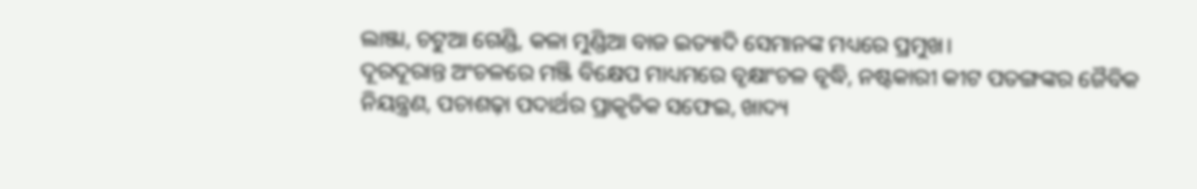ଲାଞ୍ଜା, ଚଟୁଆ ଗେଣ୍ଡି, କଳା ମୁଣ୍ଡିଆ ବାଜ ଇତ୍ୟାଦି ସେମାନଙ୍କ ମଧ୍ୟରେ ପ୍ରମୁଖ।
ଦୂରଦୂରାନ୍ତ ଅଂଚଳରେ ମଞ୍ଜି ବିକ୍ଷେପ ମାଧ୍ୟମରେ ବୃକ୍ଷାଂଚଳ ବୃଦ୍ଧି, ନଷ୍ଟକାରୀ କୀଟ ପତଙ୍ଗଙ୍କର ଜୈବିକ ନିୟନ୍ତ୍ରଣ, ପଚାଶଢ଼ା ପଦାର୍ଥର ପ୍ରାକୃତିକ ସଫେଇ, ଖାଦ୍ୟ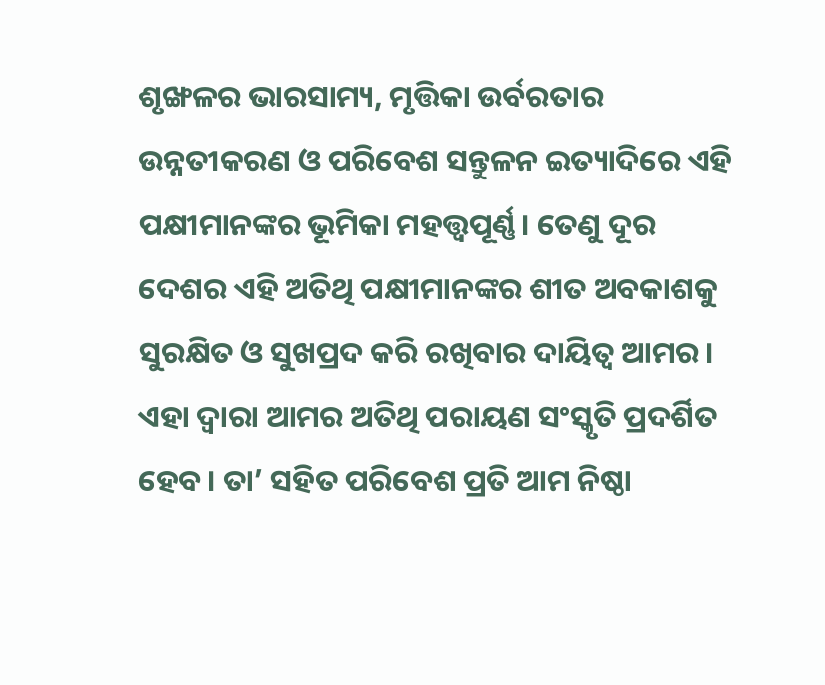ଶୃଙ୍ଖଳର ଭାରସାମ୍ୟ, ମୃତ୍ତିକା ଉର୍ବରତାର ଉନ୍ନତୀକରଣ ଓ ପରିବେଶ ସନ୍ତୁଳନ ଇତ୍ୟାଦିରେ ଏହି ପକ୍ଷୀମାନଙ୍କର ଭୂମିକା ମହତ୍ତ୍ବପୂର୍ଣ୍ଣ। ତେଣୁ ଦୂର ଦେଶର ଏହି ଅତିଥି ପକ୍ଷୀମାନଙ୍କର ଶୀତ ଅବକାଶକୁ ସୁରକ୍ଷିତ ଓ ସୁଖପ୍ରଦ କରି ରଖିବାର ଦାୟିତ୍ବ ଆମର। ଏହା ଦ୍ବାରା ଆମର ଅତିଥି ପରାୟଣ ସଂସ୍କୃତି ପ୍ରଦର୍ଶିତ ହେବ। ତା’ ସହିତ ପରିବେଶ ପ୍ରତି ଆମ ନିଷ୍ଠା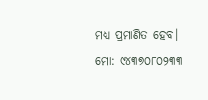ମଧ୍ୟ ପ୍ରମାଣିତ ହେବ।
ମୋ: ୯୪୩୭୦୮୦୨୩୩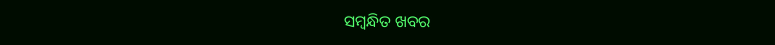ସମ୍ବନ୍ଧିତ ଖବର